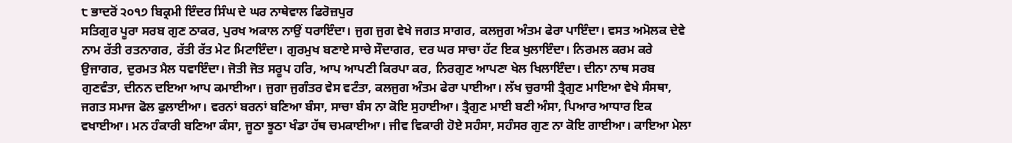੮ ਭਾਦਰੋਂ ੨੦੧੭ ਬਿਕ੍ਰਮੀ ਇੰਦਰ ਸਿੰਘ ਦੇ ਘਰ ਨਾਥੇਵਾਲ ਫਿਰੋਜ਼ਪੁਰ
ਸਤਿਗੁਰ ਪੂਰਾ ਸਰਬ ਗੁਣ ਠਾਕਰ, ਪੁਰਖ ਅਕਾਲ ਨਾਉਂ ਧਰਾਇੰਦਾ। ਜੁਗ ਜੁਗ ਵੇਖੇ ਜਗਤ ਸਾਗਰ, ਕਲਜੁਗ ਅੰਤਮ ਫੇਰਾ ਪਾਇੰਦਾ। ਵਸਤ ਅਮੋਲਕ ਦੇਵੇ ਨਾਮ ਰੱਤੀ ਰਤਨਾਗਰ, ਰੱਤੀ ਰੱਤ ਮੇਟ ਮਿਟਾਇੰਦਾ। ਗੁਰਮੁਖ ਬਣਾਏ ਸਾਚੇ ਸੌਦਾਗਰ, ਦਰ ਘਰ ਸਾਚਾ ਹੱਟ ਇਕ ਖੁਲਾਇੰਦਾ। ਨਿਰਮਲ ਕਰਮ ਕਰੇ ਉਜਾਗਰ, ਦੁਰਮਤ ਮੈਲ ਧਵਾਇੰਦਾ। ਜੋਤੀ ਜੋਤ ਸਰੂਪ ਹਰਿ, ਆਪ ਆਪਣੀ ਕਿਰਪਾ ਕਰ, ਨਿਰਗੁਣ ਆਪਣਾ ਖੇਲ ਖਿਲਾਇੰਦਾ। ਦੀਨਾ ਨਾਥ ਸਰਬ ਗੁਣਵੰਤਾ, ਦੀਨਨ ਦਇਆ ਆਪ ਕਮਾਈਆ। ਜੁਗਾ ਜੁਗੰਤਰ ਵੇਸ ਵਟੰਤਾ, ਕਲਜੁਗ ਅੰਤਮ ਫੇਰਾ ਪਾਈਆ। ਲੱਖ ਚੁਰਾਸੀ ਤ੍ਰੈਗੁਣ ਮਾਇਆ ਵੇਖੇ ਸੰਸਥਾ, ਜਗਤ ਸਮਾਜ ਫੋਲ ਫੁਲਾਈਆ। ਵਰਨਾਂ ਬਰਨਾਂ ਬਣਿਆ ਬੰਸਾ, ਸਾਚਾ ਬੰਸ ਨਾ ਕੋਇ ਸੁਹਾਈਆ। ਤ੍ਰੈਗੁਣ ਮਾਈ ਬਣੀ ਅੰਸਾ, ਪਿਆਰ ਆਧਾਰ ਇਕ ਵਖਾਈਆ। ਮਨ ਹੰਕਾਰੀ ਬਣਿਆ ਕੰਸਾ, ਜੂਠਾ ਝੂਠਾ ਖੰਡਾ ਹੱਥ ਚਮਕਾਈਆ। ਜੀਵ ਵਿਕਾਰੀ ਹੋਏ ਸਹੰਸਾ, ਸਹੰਸਰ ਗੁਣ ਨਾ ਕੋਇ ਗਾਈਆ। ਕਾਇਆ ਮੇਲਾ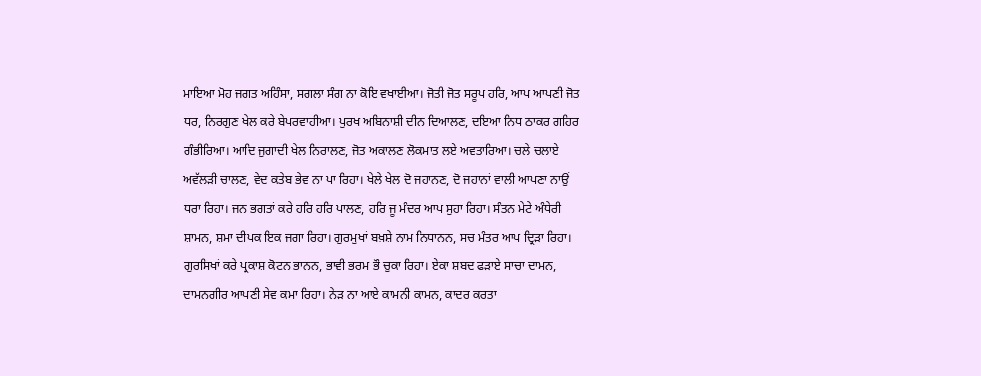ਮਾਇਆ ਮੋਹ ਜਗਤ ਅਹਿੰਸਾ, ਸਗਲਾ ਸੰਗ ਨਾ ਕੋਇ ਵਖਾਈਆ। ਜੋਤੀ ਜੋਤ ਸਰੂਪ ਹਰਿ, ਆਪ ਆਪਣੀ ਜੋਤ ਧਰ, ਨਿਰਗੁਣ ਖੇਲ ਕਰੇ ਬੇਪਰਵਾਹੀਆ। ਪੁਰਖ ਅਬਿਨਾਸ਼ੀ ਦੀਨ ਦਿਆਲਣ, ਦਇਆ ਨਿਧ ਠਾਕਰ ਗਹਿਰ ਗੰਭੀਰਿਆ। ਆਦਿ ਜੁਗਾਦੀ ਖੇਲ ਨਿਰਾਲਣ, ਜੋਤ ਅਕਾਲਣ ਲੋਕਮਾਤ ਲਏ ਅਵਤਾਰਿਆ। ਚਲੇ ਚਲਾਏ ਅਵੱਲੜੀ ਚਾਲਣ, ਵੇਦ ਕਤੇਬ ਭੇਵ ਨਾ ਪਾ ਰਿਹਾ। ਖੇਲੇ ਖੇਲ ਦੋ ਜਹਾਨਣ, ਦੋ ਜਹਾਨਾਂ ਵਾਲੀ ਆਪਣਾ ਨਾਉਂ ਧਰਾ ਰਿਹਾ। ਜਨ ਭਗਤਾਂ ਕਰੇ ਹਰਿ ਹਰਿ ਪਾਲਣ, ਹਰਿ ਜੂ ਮੰਦਰ ਆਪ ਸੁਹਾ ਰਿਹਾ। ਸੰਤਨ ਮੇਟੇ ਅੰਧੇਰੀ ਸ਼ਾਮਨ, ਸ਼ਮਾ ਦੀਪਕ ਇਕ ਜਗਾ ਰਿਹਾ। ਗੁਰਮੁਖਾਂ ਬਖ਼ਸ਼ੇ ਨਾਮ ਨਿਧਾਨਨ, ਸਚ ਮੰਤਰ ਆਪ ਦ੍ਰਿੜਾ ਰਿਹਾ। ਗੁਰਸਿਖਾਂ ਕਰੇ ਪ੍ਰਕਾਸ਼ ਕੋਟਨ ਭਾਨਨ, ਭਾਵੀ ਭਰਮ ਭੌ ਚੁਕਾ ਰਿਹਾ। ਏਕਾ ਸ਼ਬਦ ਫੜਾਏ ਸਾਚਾ ਦਾਮਨ, ਦਾਮਨਗੀਰ ਆਪਣੀ ਸੇਵ ਕਮਾ ਰਿਹਾ। ਨੇੜ ਨਾ ਆਏ ਕਾਮਨੀ ਕਾਮਨ, ਕਾਦਰ ਕਰਤਾ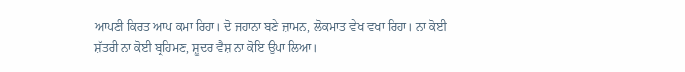ਆਪਣੀ ਕਿਰਤ ਆਪ ਕਮਾ ਰਿਹਾ। ਦੋ ਜਹਾਨਾ ਬਣੇ ਜ਼ਾਮਨ, ਲੋਕਮਾਤ ਵੇਖ ਵਖਾ ਰਿਹਾ। ਨਾ ਕੋਈ ਸ਼ੱਤਰੀ ਨਾ ਕੋਈ ਬ੍ਰਹਿਮਣ, ਸ਼ੂਦਰ ਵੈਸ਼ ਨਾ ਕੋਇ ਉਪਾ ਲਿਆ।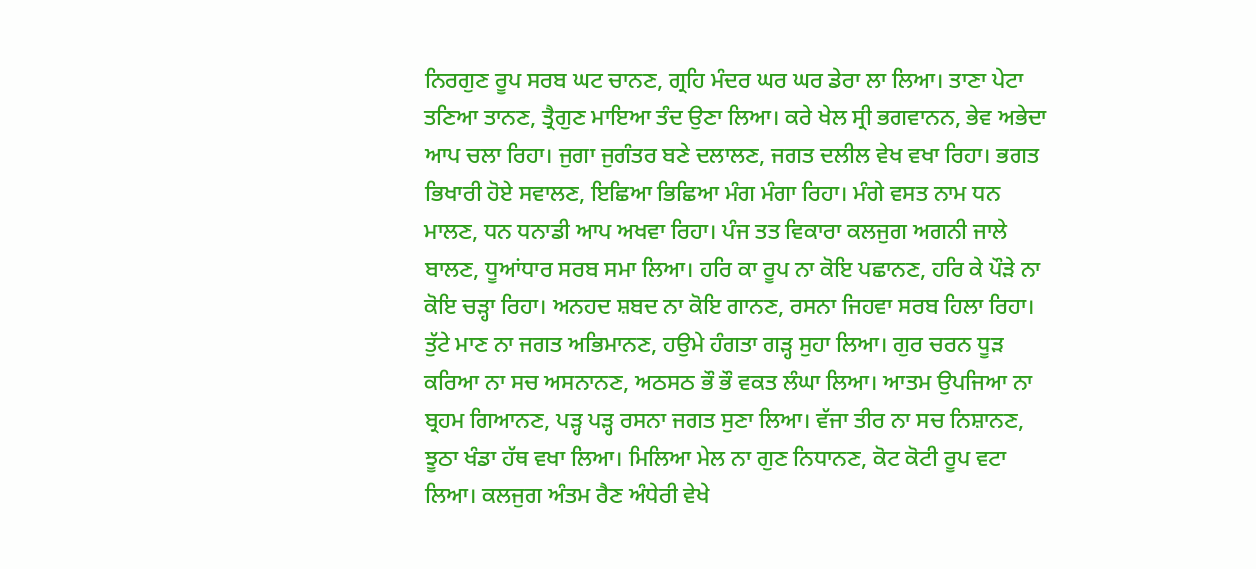ਨਿਰਗੁਣ ਰੂਪ ਸਰਬ ਘਟ ਚਾਨਣ, ਗ੍ਰਹਿ ਮੰਦਰ ਘਰ ਘਰ ਡੇਰਾ ਲਾ ਲਿਆ। ਤਾਣਾ ਪੇਟਾ ਤਣਿਆ ਤਾਨਣ, ਤ੍ਰੈਗੁਣ ਮਾਇਆ ਤੰਦ ਉਣਾ ਲਿਆ। ਕਰੇ ਖੇਲ ਸ੍ਰੀ ਭਗਵਾਨਨ, ਭੇਵ ਅਭੇਦਾ ਆਪ ਚਲਾ ਰਿਹਾ। ਜੁਗਾ ਜੁਗੰਤਰ ਬਣੇ ਦਲਾਲਣ, ਜਗਤ ਦਲੀਲ ਵੇਖ ਵਖਾ ਰਿਹਾ। ਭਗਤ ਭਿਖਾਰੀ ਹੋਏ ਸਵਾਲਣ, ਇਛਿਆ ਭਿਛਿਆ ਮੰਗ ਮੰਗਾ ਰਿਹਾ। ਮੰਗੇ ਵਸਤ ਨਾਮ ਧਨ ਮਾਲਣ, ਧਨ ਧਨਾਡੀ ਆਪ ਅਖਵਾ ਰਿਹਾ। ਪੰਜ ਤਤ ਵਿਕਾਰਾ ਕਲਜੁਗ ਅਗਨੀ ਜਾਲੇ ਬਾਲਣ, ਧੂਆਂਧਾਰ ਸਰਬ ਸਮਾ ਲਿਆ। ਹਰਿ ਕਾ ਰੂਪ ਨਾ ਕੋਇ ਪਛਾਨਣ, ਹਰਿ ਕੇ ਪੌੜੇ ਨਾ ਕੋਇ ਚੜ੍ਹਾ ਰਿਹਾ। ਅਨਹਦ ਸ਼ਬਦ ਨਾ ਕੋਇ ਗਾਨਣ, ਰਸਨਾ ਜਿਹਵਾ ਸਰਬ ਹਿਲਾ ਰਿਹਾ। ਤੁੱਟੇ ਮਾਣ ਨਾ ਜਗਤ ਅਭਿਮਾਨਣ, ਹਉਮੇ ਹੰਗਤਾ ਗੜ੍ਹ ਸੁਹਾ ਲਿਆ। ਗੁਰ ਚਰਨ ਧੂੜ ਕਰਿਆ ਨਾ ਸਚ ਅਸਨਾਨਣ, ਅਠਸਠ ਭੌ ਭੌ ਵਕਤ ਲੰਘਾ ਲਿਆ। ਆਤਮ ਉਪਜਿਆ ਨਾ ਬ੍ਰਹਮ ਗਿਆਨਣ, ਪੜ੍ਹ ਪੜ੍ਹ ਰਸਨਾ ਜਗਤ ਸੁਣਾ ਲਿਆ। ਵੱਜਾ ਤੀਰ ਨਾ ਸਚ ਨਿਸ਼ਾਨਣ, ਝੂਠਾ ਖੰਡਾ ਹੱਥ ਵਖਾ ਲਿਆ। ਮਿਲਿਆ ਮੇਲ ਨਾ ਗੁਣ ਨਿਧਾਨਣ, ਕੋਟ ਕੋਟੀ ਰੂਪ ਵਟਾ ਲਿਆ। ਕਲਜੁਗ ਅੰਤਮ ਰੈਣ ਅੰਧੇਰੀ ਵੇਖੇ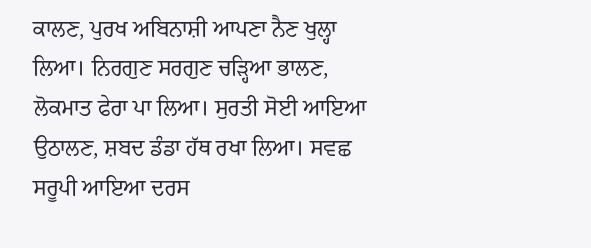ਕਾਲਣ, ਪੁਰਖ ਅਬਿਨਾਸ਼ੀ ਆਪਣਾ ਨੈਣ ਖੁਲ੍ਹਾ ਲਿਆ। ਨਿਰਗੁਣ ਸਰਗੁਣ ਚੜ੍ਹਿਆ ਭਾਲਣ, ਲੋਕਮਾਤ ਫੇਰਾ ਪਾ ਲਿਆ। ਸੁਰਤੀ ਸੋਈ ਆਇਆ ਉਠਾਲਣ, ਸ਼ਬਦ ਡੰਡਾ ਹੱਥ ਰਖਾ ਲਿਆ। ਸਵਛ ਸਰੂਪੀ ਆਇਆ ਦਰਸ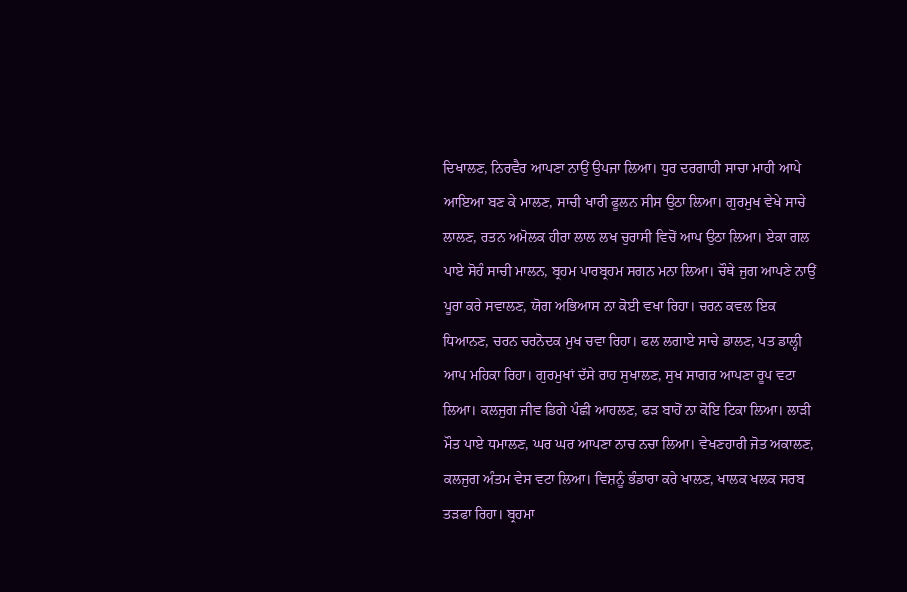ਦਿਖਾਲਣ, ਨਿਰਵੈਰ ਆਪਣਾ ਨਾਉਂ ਉਪਜਾ ਲਿਆ। ਧੁਰ ਦਰਗਾਹੀ ਸਾਚਾ ਮਾਹੀ ਆਪੇ ਆਇਆ ਬਣ ਕੇ ਮਾਲਣ, ਸਾਚੀ ਖਾਰੀ ਫੂਲਨ ਸੀਸ ਉਠਾ ਲਿਆ। ਗੁਰਮੁਖ ਵੇਖੇ ਸਾਚੇ ਲਾਲਣ, ਰਤਨ ਅਮੋਲਕ ਹੀਰਾ ਲਾਲ ਲਖ ਚੁਰਾਸੀ ਵਿਚੋਂ ਆਪ ਉਠਾ ਲਿਆ। ਏਕਾ ਗਲ ਪਾਏ ਸੋਹੰ ਸਾਚੀ ਮਾਲਨ, ਬ੍ਰਹਮ ਪਾਰਬ੍ਰਹਮ ਸਗਨ ਮਨਾ ਲਿਆ। ਚੌਥੇ ਜੁਗ ਆਪਣੇ ਨਾਉਂ ਪੂਰਾ ਕਰੇ ਸਵਾਲਣ, ਯੋਗ ਅਭਿਆਸ ਨਾ ਕੋਈ ਵਖਾ ਰਿਹਾ। ਚਰਨ ਕਵਲ ਇਕ ਧਿਆਨਣ, ਚਰਨ ਚਰਨੋਦਕ ਮੁਖ ਚਵਾ ਰਿਹਾ। ਫਲ ਲਗਾਏ ਸਾਚੇ ਡਾਲਣ, ਪਤ ਡਾਲ੍ਹੀ ਆਪ ਮਹਿਕਾ ਰਿਹਾ। ਗੁਰਮੁਖਾਂ ਦੱਸੇ ਰਾਹ ਸੁਖਾਲਣ, ਸੁਖ ਸਾਗਰ ਆਪਣਾ ਰੂਪ ਵਟਾ ਲਿਆ। ਕਲਜੁਗ ਜੀਵ ਡਿਗੇ ਪੰਛੀ ਆਹਲਣ, ਫੜ ਬਾਹੋਂ ਨਾ ਕੋਇ ਟਿਕਾ ਲਿਆ। ਲਾੜੀ ਮੌਤ ਪਾਏ ਧਮਾਲਣ, ਘਰ ਘਰ ਆਪਣਾ ਨਾਚ ਨਚਾ ਲਿਆ। ਵੇਖਣਹਾਰੀ ਜੋਤ ਅਕਾਲਣ, ਕਲਜੁਗ ਅੰਤਮ ਵੇਸ ਵਟਾ ਲਿਆ। ਵਿਸ਼ਨੂੰ ਭੰਡਾਰਾ ਕਰੇ ਖਾਲਣ, ਖਾਲਕ ਖਲਕ ਸਰਬ ਤੜਫਾ ਰਿਹਾ। ਬ੍ਰਹਮਾ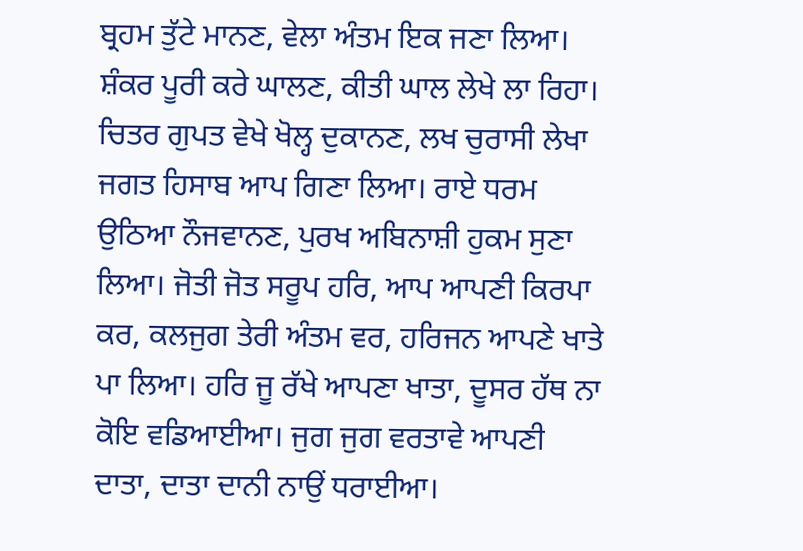ਬ੍ਰਹਮ ਤੁੱਟੇ ਮਾਨਣ, ਵੇਲਾ ਅੰਤਮ ਇਕ ਜਣਾ ਲਿਆ। ਸ਼ੰਕਰ ਪੂਰੀ ਕਰੇ ਘਾਲਣ, ਕੀਤੀ ਘਾਲ ਲੇਖੇ ਲਾ ਰਿਹਾ। ਚਿਤਰ ਗੁਪਤ ਵੇਖੇ ਖੋਲ੍ਹ ਦੁਕਾਨਣ, ਲਖ ਚੁਰਾਸੀ ਲੇਖਾ ਜਗਤ ਹਿਸਾਬ ਆਪ ਗਿਣਾ ਲਿਆ। ਰਾਏ ਧਰਮ ਉਠਿਆ ਨੌਜਵਾਨਣ, ਪੁਰਖ ਅਬਿਨਾਸ਼ੀ ਹੁਕਮ ਸੁਣਾ ਲਿਆ। ਜੋਤੀ ਜੋਤ ਸਰੂਪ ਹਰਿ, ਆਪ ਆਪਣੀ ਕਿਰਪਾ ਕਰ, ਕਲਜੁਗ ਤੇਰੀ ਅੰਤਮ ਵਰ, ਹਰਿਜਨ ਆਪਣੇ ਖਾਤੇ ਪਾ ਲਿਆ। ਹਰਿ ਜੂ ਰੱਖੇ ਆਪਣਾ ਖਾਤਾ, ਦੂਸਰ ਹੱਥ ਨਾ ਕੋਇ ਵਡਿਆਈਆ। ਜੁਗ ਜੁਗ ਵਰਤਾਵੇ ਆਪਣੀ ਦਾਤਾ, ਦਾਤਾ ਦਾਨੀ ਨਾਉਂ ਧਰਾਈਆ।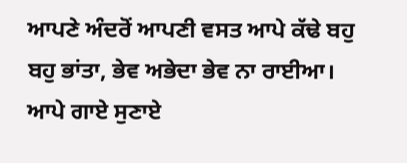ਆਪਣੇ ਅੰਦਰੋਂ ਆਪਣੀ ਵਸਤ ਆਪੇ ਕੱਢੇ ਬਹੁ ਬਹੁ ਭਾਂਤਾ, ਭੇਵ ਅਭੇਦਾ ਭੇਵ ਨਾ ਰਾਈਆ। ਆਪੇ ਗਾਏ ਸੁਣਾਏ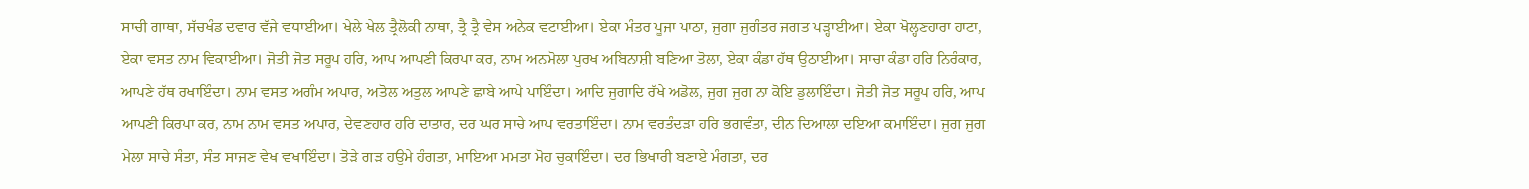ਸਾਚੀ ਗਾਥਾ, ਸੱਚਖੰਡ ਦਵਾਰ ਵੱਜੇ ਵਧਾਈਆ। ਖੇਲੇ ਖੇਲ ਤ੍ਰੈਲੋਕੀ ਨਾਥਾ, ਤ੍ਰੈ ਤ੍ਰੈ ਵੇਸ ਅਨੇਕ ਵਟਾਈਆ। ਏਕਾ ਮੰਤਰ ਪੂਜਾ ਪਾਠਾ, ਜੁਗਾ ਜੁਗੰਤਰ ਜਗਤ ਪੜ੍ਹਾਈਆ। ਏਕਾ ਖੋਲ੍ਹਣਹਾਰਾ ਹਾਟਾ, ਏਕਾ ਵਸਤ ਨਾਮ ਵਿਕਾਈਆ। ਜੋਤੀ ਜੋਤ ਸਰੂਪ ਹਰਿ, ਆਪ ਆਪਣੀ ਕਿਰਪਾ ਕਰ, ਨਾਮ ਅਨਮੋਲਾ ਪੁਰਖ ਅਬਿਨਾਸ਼ੀ ਬਣਿਆ ਤੋਲਾ, ਏਕਾ ਕੰਡਾ ਹੱਥ ਉਠਾਈਆ। ਸਾਚਾ ਕੰਡਾ ਹਰਿ ਨਿਰੰਕਾਰ, ਆਪਣੇ ਹੱਥ ਰਖਾਇੰਦਾ। ਨਾਮ ਵਸਤ ਅਗੰਮ ਅਪਾਰ, ਅਤੋਲ ਅਤੁਲ ਆਪਣੇ ਛਾਬੇ ਆਪੇ ਪਾਇੰਦਾ। ਆਦਿ ਜੁਗਾਦਿ ਰੱਖੇ ਅਡੋਲ, ਜੁਗ ਜੁਗ ਨਾ ਕੋਇ ਡੁਲਾਇੰਦਾ। ਜੋਤੀ ਜੋਤ ਸਰੂਪ ਹਰਿ, ਆਪ ਆਪਣੀ ਕਿਰਪਾ ਕਰ, ਨਾਮ ਨਾਮ ਵਸਤ ਅਪਾਰ, ਦੇਵਣਹਾਰ ਹਰਿ ਦਾਤਾਰ, ਦਰ ਘਰ ਸਾਚੇ ਆਪ ਵਰਤਾਇੰਦਾ। ਨਾਮ ਵਰਤੰਦੜਾ ਹਰਿ ਭਗਵੰਤਾ, ਦੀਨ ਦਿਆਲਾ ਦਇਆ ਕਮਾਇੰਦਾ। ਜੁਗ ਜੁਗ ਮੇਲਾ ਸਾਚੇ ਸੰਤਾ, ਸੰਤ ਸਾਜਣ ਵੇਖ ਵਖਾਇੰਦਾ। ਤੋੜੇ ਗੜ ਹਉਮੇ ਹੰਗਤਾ, ਮਾਇਆ ਮਮਤਾ ਮੋਹ ਚੁਕਾਇੰਦਾ। ਦਰ ਭਿਖਾਰੀ ਬਣਾਏ ਮੰਗਤਾ, ਦਰ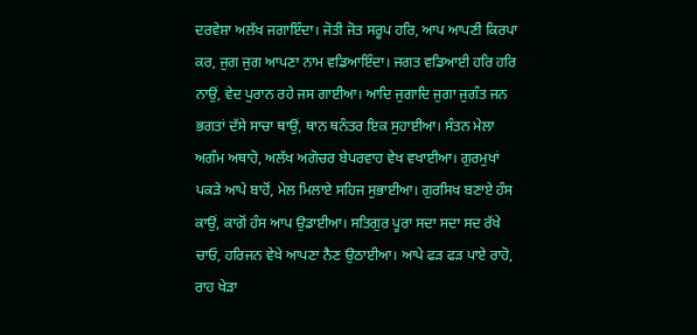ਦਰਵੇਸ਼ਾ ਅਲੱਖ ਜਗਾਇੰਦਾ। ਜੋਤੀ ਜੋਤ ਸਰੂਪ ਹਰਿ, ਆਪ ਆਪਣੀ ਕਿਰਪਾ ਕਰ, ਜੁਗ ਜੁਗ ਆਪਣਾ ਨਾਮ ਵਡਿਆਇੰਦਾ। ਜਗਤ ਵਡਿਆਈ ਹਰਿ ਹਰਿ ਨਾਉਂ, ਵੇਦ ਪੁਰਾਨ ਰਹੇ ਜਸ ਗਾਈਆ। ਆਦਿ ਜੁਗਾਦਿ ਜੁਗਾ ਜੁਗੰਤ ਜਨ ਭਗਤਾਂ ਦੱਸੇ ਸਾਚਾ ਥਾਉਂ, ਥਾਨ ਥਨੰਤਰ ਇਕ ਸੁਹਾਈਆ। ਸੰਤਨ ਮੇਲਾ ਅਗੰਮ ਅਥਾਹੋ, ਅਲੱਖ ਅਗੋਚਰ ਬੇਪਰਵਾਹ ਵੇਖ ਵਖਾਈਆ। ਗੁਰਮੁਖਾਂ ਪਕੜੇ ਆਪੇ ਬਾਹੋਂ, ਮੇਲ ਮਿਲਾਏ ਸਹਿਜ ਸੁਭਾਈਆ। ਗੁਰਸਿਖ ਬਣਾਏ ਹੰਸ ਕਾਉਂ, ਕਾਗੋਂ ਹੰਸ ਆਪ ਉਡਾਈਆ। ਸਤਿਗੁਰ ਪੂਰਾ ਸਦਾ ਸਦਾ ਸਦ ਰੱਖੇ ਚਾਓ, ਹਰਿਜਨ ਵੇਖੇ ਆਪਣਾ ਨੈਣ ਉਠਾਈਆ। ਆਪੇ ਫੜ ਫੜ ਪਾਏ ਰਾਹੋ, ਰਾਹ ਖੇੜਾ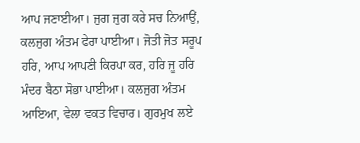ਆਪ ਜਣਾਈਆ। ਜੁਗ ਜੁਗ ਕਰੇ ਸਚ ਨਿਆਉਂ, ਕਲਜੁਗ ਅੰਤਮ ਫੇਰਾ ਪਾਈਆ। ਜੋਤੀ ਜੋਤ ਸਰੂਪ ਹਰਿ, ਆਪ ਆਪਣੀ ਕਿਰਪਾ ਕਰ, ਹਰਿ ਜੂ ਹਰਿ ਮੰਦਰ ਬੈਠਾ ਸੋਭਾ ਪਾਈਆ। ਕਲਜੁਗ ਅੰਤਮ ਆਇਆ, ਵੇਲਾ ਵਕਤ ਵਿਚਾਰ। ਗੁਰਮੁਖ ਲਏ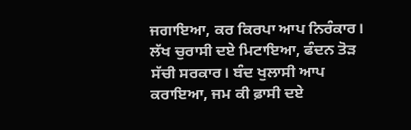ਜਗਾਇਆ, ਕਰ ਕਿਰਪਾ ਆਪ ਨਿਰੰਕਾਰ। ਲੱਖ ਚੁਰਾਸੀ ਦਏ ਮਿਟਾਇਆ, ਫੰਦਨ ਤੋੜ ਸੱਚੀ ਸਰਕਾਰ। ਬੰਦ ਖੁਲਾਸੀ ਆਪ ਕਰਾਇਆ, ਜਮ ਕੀ ਫ਼ਾਸੀ ਦਏ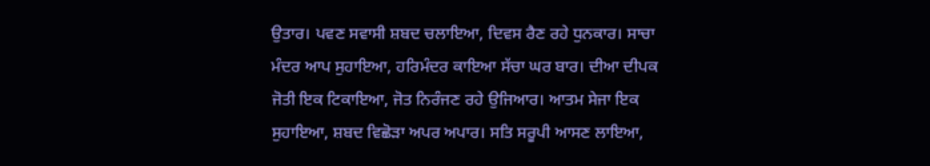ਉਤਾਰ। ਪਵਣ ਸਵਾਸੀ ਸ਼ਬਦ ਚਲਾਇਆ, ਦਿਵਸ ਰੈਣ ਰਹੇ ਧੁਨਕਾਰ। ਸਾਚਾ ਮੰਦਰ ਆਪ ਸੁਹਾਇਆ, ਹਰਿਮੰਦਰ ਕਾਇਆ ਸੱਚਾ ਘਰ ਬਾਰ। ਦੀਆ ਦੀਪਕ ਜੋਤੀ ਇਕ ਟਿਕਾਇਆ, ਜੋਤ ਨਿਰੰਜਣ ਰਹੇ ਉਜਿਆਰ। ਆਤਮ ਸੇਜਾ ਇਕ ਸੁਹਾਇਆ, ਸ਼ਬਦ ਵਿਛੋੜਾ ਅਪਰ ਅਪਾਰ। ਸਤਿ ਸਰੂਪੀ ਆਸਣ ਲਾਇਆ,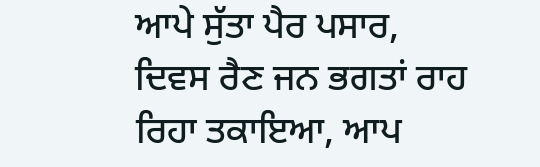ਆਪੇ ਸੁੱਤਾ ਪੈਰ ਪਸਾਰ, ਦਿਵਸ ਰੈਣ ਜਨ ਭਗਤਾਂ ਰਾਹ ਰਿਹਾ ਤਕਾਇਆ, ਆਪ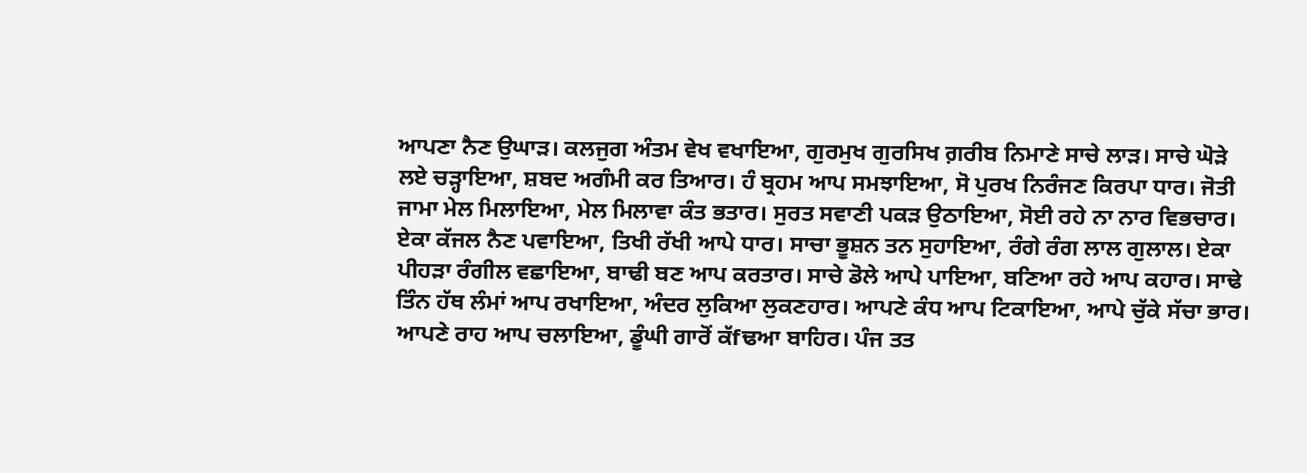ਆਪਣਾ ਨੈਣ ਉਘਾੜ। ਕਲਜੁਗ ਅੰਤਮ ਵੇਖ ਵਖਾਇਆ, ਗੁਰਮੁਖ ਗੁਰਸਿਖ ਗ਼ਰੀਬ ਨਿਮਾਣੇ ਸਾਚੇ ਲਾੜ। ਸਾਚੇ ਘੋੜੇ ਲਏ ਚੜ੍ਹਾਇਆ, ਸ਼ਬਦ ਅਗੰਮੀ ਕਰ ਤਿਆਰ। ਹੰ ਬ੍ਰਹਮ ਆਪ ਸਮਝਾਇਆ, ਸੋ ਪੁਰਖ ਨਿਰੰਜਣ ਕਿਰਪਾ ਧਾਰ। ਜੋਤੀ ਜਾਮਾ ਮੇਲ ਮਿਲਾਇਆ, ਮੇਲ ਮਿਲਾਵਾ ਕੰਤ ਭਤਾਰ। ਸੁਰਤ ਸਵਾਣੀ ਪਕੜ ਉਠਾਇਆ, ਸੋਈ ਰਹੇ ਨਾ ਨਾਰ ਵਿਭਚਾਰ। ਏਕਾ ਕੱਜਲ ਨੈਣ ਪਵਾਇਆ, ਤਿਖੀ ਰੱਖੀ ਆਪੇ ਧਾਰ। ਸਾਚਾ ਭੂਸ਼ਨ ਤਨ ਸੁਹਾਇਆ, ਰੰਗੇ ਰੰਗ ਲਾਲ ਗੁਲਾਲ। ਏਕਾ ਪੀਹੜਾ ਰੰਗੀਲ ਵਛਾਇਆ, ਬਾਢੀ ਬਣ ਆਪ ਕਰਤਾਰ। ਸਾਚੇ ਡੋਲੇ ਆਪੇ ਪਾਇਆ, ਬਣਿਆ ਰਹੇ ਆਪ ਕਹਾਰ। ਸਾਢੇ ਤਿੰਨ ਹੱਥ ਲੰਮਾਂ ਆਪ ਰਖਾਇਆ, ਅੰਦਰ ਲੁਕਿਆ ਲੁਕਣਹਾਰ। ਆਪਣੇ ਕੰਧ ਆਪ ਟਿਕਾਇਆ, ਆਪੇ ਚੁੱਕੇ ਸੱਚਾ ਭਾਰ। ਆਪਣੇ ਰਾਹ ਆਪ ਚਲਾਇਆ, ਡੂੰਘੀ ਗਾਰੋਂ ਕੱfਢਆ ਬਾਹਿਰ। ਪੰਜ ਤਤ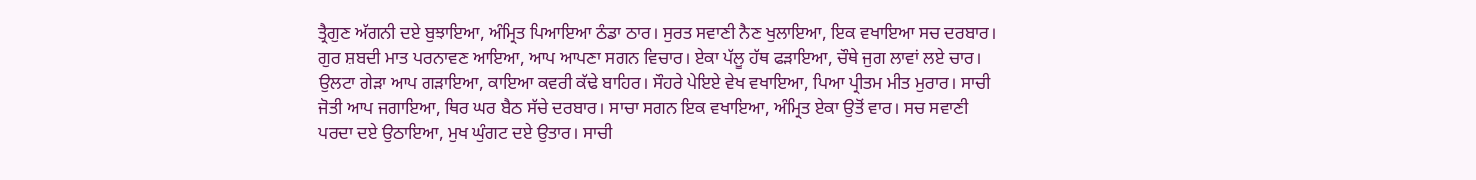ਤ੍ਰੈਗੁਣ ਅੱਗਨੀ ਦਏ ਬੁਝਾਇਆ, ਅੰਮ੍ਰਿਤ ਪਿਆਇਆ ਠੰਡਾ ਠਾਰ। ਸੁਰਤ ਸਵਾਣੀ ਨੈਣ ਖੁਲਾਇਆ, ਇਕ ਵਖਾਇਆ ਸਚ ਦਰਬਾਰ। ਗੁਰ ਸ਼ਬਦੀ ਮਾਤ ਪਰਨਾਵਣ ਆਇਆ, ਆਪ ਆਪਣਾ ਸਗਨ ਵਿਚਾਰ। ਏਕਾ ਪੱਲੂ ਹੱਥ ਫੜਾਇਆ, ਚੌਥੇ ਜੁਗ ਲਾਵਾਂ ਲਏ ਚਾਰ। ਉਲਟਾ ਗੇੜਾ ਆਪ ਗੜਾਇਆ, ਕਾਇਆ ਕਵਰੀ ਕੱਢੇ ਬਾਹਿਰ। ਸੌਹਰੇ ਪੇਇਏ ਵੇਖ ਵਖਾਇਆ, ਪਿਆ ਪ੍ਰੀਤਮ ਮੀਤ ਮੁਰਾਰ। ਸਾਚੀ ਜੋਤੀ ਆਪ ਜਗਾਇਆ, ਥਿਰ ਘਰ ਬੈਠ ਸੱਚੇ ਦਰਬਾਰ। ਸਾਚਾ ਸਗਨ ਇਕ ਵਖਾਇਆ, ਅੰਮ੍ਰਿਤ ਏਕਾ ਉਤੋਂ ਵਾਰ। ਸਚ ਸਵਾਣੀ ਪਰਦਾ ਦਏ ਉਠਾਇਆ, ਮੁਖ ਘੁੰਗਟ ਦਏ ਉਤਾਰ। ਸਾਚੀ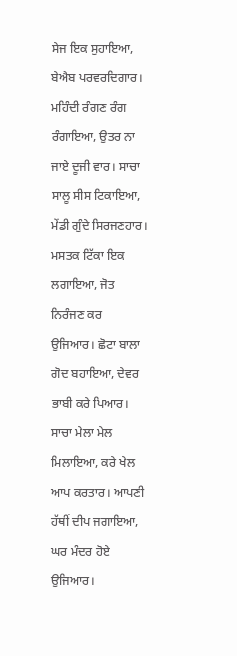ਸੇਜ ਇਕ ਸੁਹਾਇਆ, ਬੇਐਬ ਪਰਵਰਦਿਗਾਰ। ਮਹਿੰਦੀ ਰੰਗਣ ਰੰਗ ਰੰਗਾਇਆ, ਉਤਰ ਨਾ ਜਾਏ ਦੂਜੀ ਵਾਰ। ਸਾਚਾ ਸਾਲੂ ਸੀਸ ਟਿਕਾਇਆ, ਮੇਂਡੀ ਗੁੰਦੇ ਸਿਰਜਣਹਾਰ। ਮਸਤਕ ਟਿੱਕਾ ਇਕ ਲਗਾਇਆ, ਜੋਤ ਨਿਰੰਜਣ ਕਰ ਉਜਿਆਰ। ਛੋਟਾ ਬਾਲਾ ਗੋਦ ਬਹਾਇਆ, ਦੇਵਰ ਭਾਬੀ ਕਰੇ ਪਿਆਰ। ਸਾਚਾ ਮੇਲਾ ਮੇਲ ਮਿਲਾਇਆ, ਕਰੇ ਖੇਲ ਆਪ ਕਰਤਾਰ। ਆਪਣੀ ਹੱਥੀਂ ਦੀਪ ਜਗਾਇਆ, ਘਰ ਮੰਦਰ ਹੋਏ ਉਜਿਆਰ।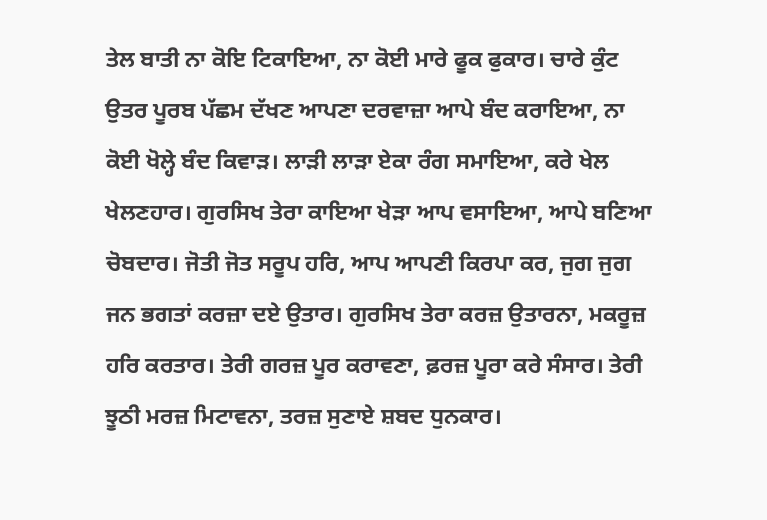ਤੇਲ ਬਾਤੀ ਨਾ ਕੋਇ ਟਿਕਾਇਆ, ਨਾ ਕੋਈ ਮਾਰੇ ਫੂਕ ਫੁਕਾਰ। ਚਾਰੇ ਕੁੰਟ ਉਤਰ ਪੂਰਬ ਪੱਛਮ ਦੱਖਣ ਆਪਣਾ ਦਰਵਾਜ਼ਾ ਆਪੇ ਬੰਦ ਕਰਾਇਆ, ਨਾ ਕੋਈ ਖੋਲ੍ਹੇ ਬੰਦ ਕਿਵਾੜ। ਲਾੜੀ ਲਾੜਾ ਏਕਾ ਰੰਗ ਸਮਾਇਆ, ਕਰੇ ਖੇਲ ਖੇਲਣਹਾਰ। ਗੁਰਸਿਖ ਤੇਰਾ ਕਾਇਆ ਖੇੜਾ ਆਪ ਵਸਾਇਆ, ਆਪੇ ਬਣਿਆ ਚੋਬਦਾਰ। ਜੋਤੀ ਜੋਤ ਸਰੂਪ ਹਰਿ, ਆਪ ਆਪਣੀ ਕਿਰਪਾ ਕਰ, ਜੁਗ ਜੁਗ ਜਨ ਭਗਤਾਂ ਕਰਜ਼ਾ ਦਏ ਉਤਾਰ। ਗੁਰਸਿਖ ਤੇਰਾ ਕਰਜ਼ ਉਤਾਰਨਾ, ਮਕਰੂਜ਼ ਹਰਿ ਕਰਤਾਰ। ਤੇਰੀ ਗਰਜ਼ ਪੂਰ ਕਰਾਵਣਾ, ਫ਼ਰਜ਼ ਪੂਰਾ ਕਰੇ ਸੰਸਾਰ। ਤੇਰੀ ਝੂਠੀ ਮਰਜ਼ ਮਿਟਾਵਨਾ, ਤਰਜ਼ ਸੁਣਾਏ ਸ਼ਬਦ ਧੁਨਕਾਰ।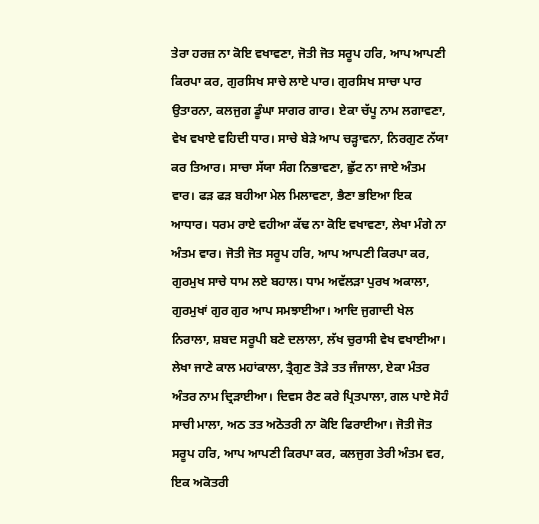ਤੇਰਾ ਹਰਜ਼ ਨਾ ਕੋਇ ਵਖਾਵਣਾ, ਜੋਤੀ ਜੋਤ ਸਰੂਪ ਹਰਿ, ਆਪ ਆਪਣੀ ਕਿਰਪਾ ਕਰ, ਗੁਰਸਿਖ ਸਾਚੇ ਲਾਏ ਪਾਰ। ਗੁਰਸਿਖ ਸਾਚਾ ਪਾਰ ਉਤਾਰਨਾ, ਕਲਜੁਗ ਡੂੰਘਾ ਸਾਗਰ ਗਾਰ। ਏਕਾ ਚੱਪੂ ਨਾਮ ਲਗਾਵਣਾ, ਵੇਖ ਵਖਾਏ ਵਹਿਦੀ ਧਾਰ। ਸਾਚੇ ਬੇੜੇ ਆਪ ਚੜ੍ਹਾਵਨਾ, ਨਿਰਗੁਣ ਨੱਯਾ ਕਰ ਤਿਆਰ। ਸਾਚਾ ਸੱਯਾ ਸੰਗ ਨਿਭਾਵਣਾ, ਛੁੱਟ ਨਾ ਜਾਏ ਅੰਤਮ ਵਾਰ। ਫੜ ਫੜ ਬਹੀਆ ਮੇਲ ਮਿਲਾਵਣਾ, ਭੈਣਾ ਭਇਆ ਇਕ ਆਧਾਰ। ਧਰਮ ਰਾਏ ਵਹੀਆ ਕੱਢ ਨਾ ਕੋਇ ਵਖਾਵਣਾ, ਲੇਖਾ ਮੰਗੇ ਨਾ ਅੰਤਮ ਵਾਰ। ਜੋਤੀ ਜੋਤ ਸਰੂਪ ਹਰਿ, ਆਪ ਆਪਣੀ ਕਿਰਪਾ ਕਰ, ਗੁਰਮੁਖ ਸਾਚੇ ਧਾਮ ਲਏ ਬਹਾਲ। ਧਾਮ ਅਵੱਲੜਾ ਪੁਰਖ ਅਕਾਲਾ, ਗੁਰਮੁਖਾਂ ਗੁਰ ਗੁਰ ਆਪ ਸਮਝਾਈਆ। ਆਦਿ ਜੁਗਾਦੀ ਖੇਲ ਨਿਰਾਲਾ, ਸ਼ਬਦ ਸਰੂਪੀ ਬਣੇ ਦਲਾਲਾ, ਲੱਖ ਚੁਰਾਸੀ ਵੇਖ ਵਖਾਈਆ। ਲੇਖਾ ਜਾਣੇ ਕਾਲ ਮਹਾਂਕਾਲਾ, ਤ੍ਰੈਗੁਣ ਤੋੜੇ ਤਤ ਜੰਜਾਲਾ, ਏਕਾ ਮੰਤਰ ਅੰਤਰ ਨਾਮ ਦ੍ਰਿੜਾਈਆ। ਦਿਵਸ ਰੈਣ ਕਰੇ ਪ੍ਰਿਤਪਾਲਾ, ਗਲ ਪਾਏ ਸੋਹੰ ਸਾਚੀ ਮਾਲਾ, ਅਠ ਤਤ ਅਠੋਤਰੀ ਨਾ ਕੋਇ ਫਿਰਾਈਆ। ਜੋਤੀ ਜੋਤ ਸਰੂਪ ਹਰਿ, ਆਪ ਆਪਣੀ ਕਿਰਪਾ ਕਰ, ਕਲਜੁਗ ਤੇਰੀ ਅੰਤਮ ਵਰ, ਇਕ ਅਕੋਤਰੀ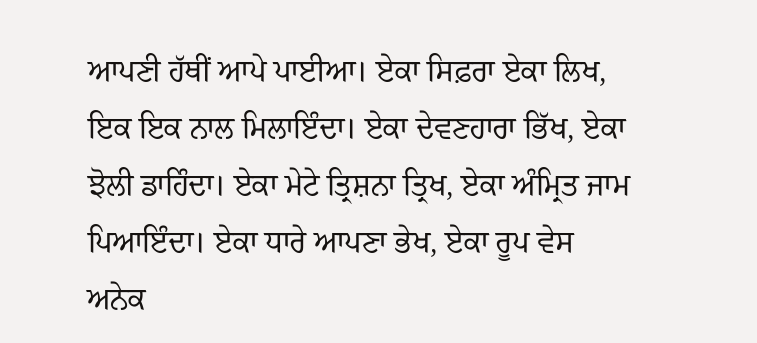ਆਪਣੀ ਹੱਥੀਂ ਆਪੇ ਪਾਈਆ। ਏਕਾ ਸਿਫ਼ਰਾ ਏਕਾ ਲਿਖ, ਇਕ ਇਕ ਨਾਲ ਮਿਲਾਇੰਦਾ। ਏਕਾ ਦੇਵਣਹਾਰਾ ਭਿੱਖ, ਏਕਾ ਝੋਲੀ ਡਾਹਿੰਦਾ। ਏਕਾ ਮੇਟੇ ਤ੍ਰਿਸ਼ਨਾ ਤ੍ਰਿਖ, ਏਕਾ ਅੰਮ੍ਰਿਤ ਜਾਮ ਪਿਆਇੰਦਾ। ਏਕਾ ਧਾਰੇ ਆਪਣਾ ਭੇਖ, ਏਕਾ ਰੂਪ ਵੇਸ ਅਨੇਕ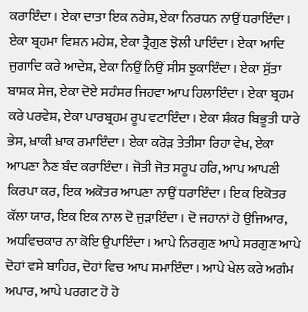ਕਰਾਇੰਦਾ। ਏਕਾ ਦਾਤਾ ਇਕ ਨਰੇਸ਼, ਏਕਾ ਨਿਰਧਨ ਨਾਉਂ ਧਰਾਇੰਦਾ। ਏਕਾ ਬ੍ਰਹਮਾ ਵਿਸ਼ਨ ਮਹੇਸ਼, ਏਕਾ ਤ੍ਰੈਗੁਣ ਝੋਲੀ ਪਾਇੰਦਾ। ਏਕਾ ਆਦਿ ਜੁਗਾਦਿ ਕਰੇ ਆਦੇਸ਼, ਏਕਾ ਨਿਉਂ ਨਿਉਂ ਸੀਸ ਝੁਕਾਇੰਦਾ। ਏਕਾ ਸੁੱਤਾ ਬਾਸ਼ਕ ਸੇਜ, ਏਕਾ ਦੋਏ ਸਹੰਸਰ ਜਿਹਵਾ ਆਪ ਹਿਲਾਇੰਦਾ। ਏਕਾ ਬ੍ਰਹਮ ਕਰੇ ਪਰਵੇਸ਼, ਏਕਾ ਪਾਰਬ੍ਰਹਮ ਰੂਪ ਵਟਾਇੰਦਾ। ਏਕਾ ਸ਼ੰਕਰ ਬਿਭੂਤੀ ਧਾਰੇ ਭੇਸ, ਖ਼ਾਕੀ ਖ਼ਾਕ ਰਮਾਇੰਦਾ। ਏਕਾ ਕਰੋੜ ਤੇਤੀਸਾ ਰਿਹਾ ਵੇਖ, ਏਕਾ ਆਪਣਾ ਨੈਣ ਬੰਦ ਕਰਾਇੰਦਾ। ਜੋਤੀ ਜੋਤ ਸਰੂਪ ਹਰਿ, ਆਪ ਆਪਣੀ ਕਿਰਪਾ ਕਰ, ਇਕ ਅਕੋਤਰ ਆਪਣਾ ਨਾਉਂ ਧਰਾਇੰਦਾ। ਇਕ ਇਕੋਤਰ ਕੱਲਾ ਯਾਰ, ਇਕ ਇਕ ਨਾਲ ਦੋ ਜੁੜਾਇੰਦਾ। ਦੋ ਜਹਾਨਾਂ ਹੋ ਉਜਿਆਰ, ਅਧਵਿਚਕਾਰ ਨਾ ਕੋਇ ਉਪਾਇੰਦਾ। ਆਪੇ ਨਿਰਗੁਣ ਆਪੇ ਸਰਗੁਣ ਆਪੇ ਦੋਹਾਂ ਵਸੇ ਬਾਹਿਰ, ਦੋਹਾਂ ਵਿਚ ਆਪ ਸਮਾਇੰਦਾ। ਆਪੇ ਖੇਲ ਕਰੇ ਅਗੰਮ ਅਪਾਰ, ਆਪੇ ਪਰਗਟ ਹੋ ਹੋ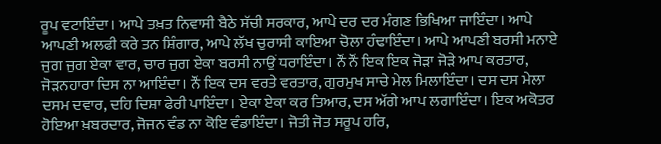ਰੂਪ ਵਟਾਇੰਦਾ। ਆਪੇ ਤਖ਼ਤ ਨਿਵਾਸੀ ਬੈਠੇ ਸੱਚੀ ਸਰਕਾਰ, ਆਪੇ ਦਰ ਦਰ ਮੰਗਣ ਭਿਖਿਆ ਜਾਇੰਦਾ। ਆਪੇ ਆਪਣੀ ਅਲਫੀ ਕਰੇ ਤਨ ਸ਼ਿੰਗਾਰ, ਆਪੇ ਲੱਖ ਚੁਰਾਸੀ ਕਾਇਆ ਚੋਲਾ ਹੰਢਾਇੰਦਾ। ਆਪੇ ਆਪਣੀ ਬਰਸੀ ਮਨਾਏ ਜੁਗ ਜੁਗ ਏਕਾ ਵਾਰ, ਚਾਰ ਜੁਗ ਏਕਾ ਬਰਸੀ ਨਾਉਂ ਧਰਾਇੰਦਾ। ਨੌਂ ਨੌਂ ਇਕ ਇਕ ਜੋੜਾ ਜੋੜੇ ਆਪ ਕਰਤਾਰ, ਜੋੜਨਹਾਰਾ ਦਿਸ ਨਾ ਆਇੰਦਾ। ਨੌਂ ਇਕ ਦਸ ਵਰਤੇ ਵਰਤਾਰ, ਗੁਰਮੁਖ ਸਾਚੇ ਮੇਲ ਮਿਲਾਇੰਦਾ। ਦਸ ਦਸ ਮੇਲਾ ਦਸਮ ਦਵਾਰ, ਦਹਿ ਦਿਸ਼ਾ ਫੇਰੀ ਪਾਇੰਦਾ। ਏਕਾ ਏਕਾ ਕਰ ਤਿਆਰ, ਦਸ ਅੱਗੇ ਆਪ ਲਗਾਇੰਦਾ। ਇਕ ਅਕੋਤਰ ਹੋਇਆ ਖ਼ਬਰਦਾਰ, ਜੋਜਨ ਵੰਡ ਨਾ ਕੋਇ ਵੰਡਾਇੰਦਾ। ਜੋਤੀ ਜੋਤ ਸਰੂਪ ਹਰਿ,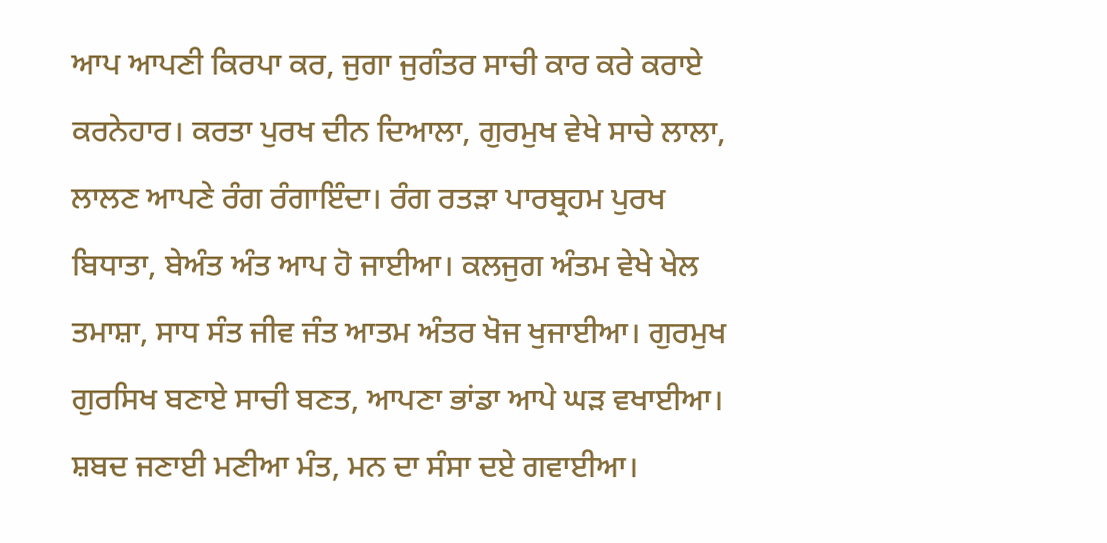ਆਪ ਆਪਣੀ ਕਿਰਪਾ ਕਰ, ਜੁਗਾ ਜੁਗੰਤਰ ਸਾਚੀ ਕਾਰ ਕਰੇ ਕਰਾਏ ਕਰਨੇਹਾਰ। ਕਰਤਾ ਪੁਰਖ ਦੀਨ ਦਿਆਲਾ, ਗੁਰਮੁਖ ਵੇਖੇ ਸਾਚੇ ਲਾਲਾ, ਲਾਲਣ ਆਪਣੇ ਰੰਗ ਰੰਗਾਇੰਦਾ। ਰੰਗ ਰਤੜਾ ਪਾਰਬ੍ਰਹਮ ਪੁਰਖ ਬਿਧਾਤਾ, ਬੇਅੰਤ ਅੰਤ ਆਪ ਹੋ ਜਾਈਆ। ਕਲਜੁਗ ਅੰਤਮ ਵੇਖੇ ਖੇਲ ਤਮਾਸ਼ਾ, ਸਾਧ ਸੰਤ ਜੀਵ ਜੰਤ ਆਤਮ ਅੰਤਰ ਖੋਜ ਖੁਜਾਈਆ। ਗੁਰਮੁਖ ਗੁਰਸਿਖ ਬਣਾਏ ਸਾਚੀ ਬਣਤ, ਆਪਣਾ ਭਾਂਡਾ ਆਪੇ ਘੜ ਵਖਾਈਆ। ਸ਼ਬਦ ਜਣਾਈ ਮਣੀਆ ਮੰਤ, ਮਨ ਦਾ ਸੰਸਾ ਦਏ ਗਵਾਈਆ।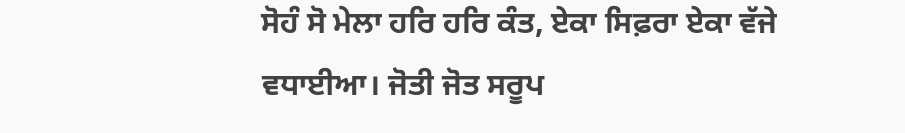ਸੋਹੰ ਸੋ ਮੇਲਾ ਹਰਿ ਹਰਿ ਕੰਤ, ਏਕਾ ਸਿਫ਼ਰਾ ਏਕਾ ਵੱਜੇ ਵਧਾਈਆ। ਜੋਤੀ ਜੋਤ ਸਰੂਪ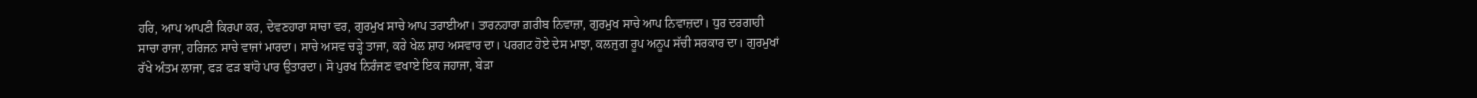ਹਰਿ, ਆਪ ਆਪਣੀ ਕਿਰਪਾ ਕਰ, ਦੇਵਣਹਾਰਾ ਸਾਚਾ ਵਰ, ਗੁਰਮੁਖ ਸਾਚੇ ਆਪ ਤਰਾਈਆ। ਤਾਰਨਹਾਰਾ ਗ਼ਰੀਬ ਨਿਵਾਜ਼ਾ, ਗੁਰਮੁਖ ਸਾਚੇ ਆਪ ਨਿਵਾਜ਼ਦਾ। ਧੁਰ ਦਰਗਾਹੀ ਸਾਚਾ ਰਾਜਾ, ਹਰਿਜਨ ਸਾਚੇ ਵਾਜਾਂ ਮਾਰਦਾ। ਸਾਚੇ ਅਸਵ ਚੜ੍ਹੇ ਤਾਜਾ, ਕਰੇ ਖੇਲ ਸ਼ਾਹ ਅਸਵਾਰ ਦਾ। ਪਰਗਟ ਹੋਏ ਦੇਸ ਮਾਝਾ, ਕਲਜੁਗ ਰੂਪ ਅਨੂਪ ਸੱਚੀ ਸਰਕਾਰ ਦਾ। ਗੁਰਮੁਖਾਂ ਰੱਖੇ ਅੰਤਮ ਲਾਜਾ, ਫੜ ਫੜ ਬਾਂਹੋ ਪਾਰ ਉਤਾਰਦਾ। ਸੋ ਪੁਰਖ ਨਿਰੰਜਣ ਵਖਾਏ ਇਕ ਜਹਾਜਾ, ਬੇੜਾ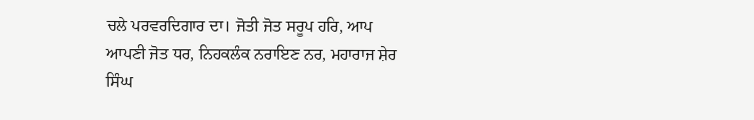ਚਲੇ ਪਰਵਰਦਿਗਾਰ ਦਾ। ਜੋਤੀ ਜੋਤ ਸਰੂਪ ਹਰਿ, ਆਪ ਆਪਣੀ ਜੋਤ ਧਰ, ਨਿਹਕਲੰਕ ਨਰਾਇਣ ਨਰ, ਮਹਾਰਾਜ ਸ਼ੇਰ ਸਿੰਘ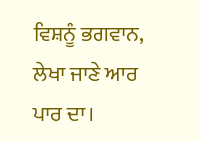ਵਿਸ਼ਨੂੰ ਭਗਵਾਨ, ਲੇਖਾ ਜਾਣੇ ਆਰ ਪਾਰ ਦਾ।